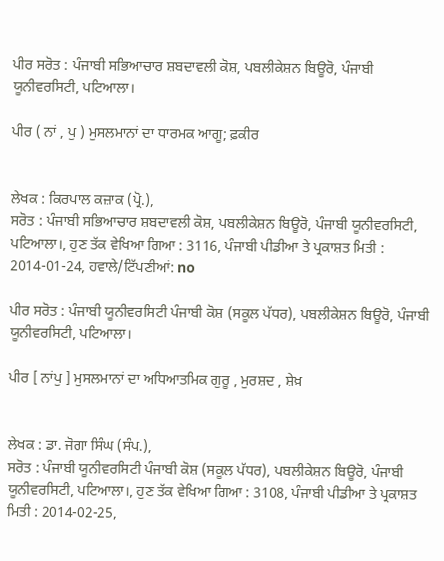ਪੀਰ ਸਰੋਤ : ਪੰਜਾਬੀ ਸਭਿਆਚਾਰ ਸ਼ਬਦਾਵਲੀ ਕੋਸ਼, ਪਬਲੀਕੇਸ਼ਨ ਬਿਊਰੋ, ਪੰਜਾਬੀ ਯੂਨੀਵਰਸਿਟੀ, ਪਟਿਆਲਾ।

ਪੀਰ ( ਨਾਂ , ਪੁ ) ਮੁਸਲਮਾਨਾਂ ਦਾ ਧਾਰਮਕ ਆਗੂ; ਫ਼ਕੀਰ


ਲੇਖਕ : ਕਿਰਪਾਲ ਕਜ਼ਾਕ (ਪ੍ਰੋ.),
ਸਰੋਤ : ਪੰਜਾਬੀ ਸਭਿਆਚਾਰ ਸ਼ਬਦਾਵਲੀ ਕੋਸ਼, ਪਬਲੀਕੇਸ਼ਨ ਬਿਊਰੋ, ਪੰਜਾਬੀ ਯੂਨੀਵਰਸਿਟੀ, ਪਟਿਆਲਾ।, ਹੁਣ ਤੱਕ ਵੇਖਿਆ ਗਿਆ : 3116, ਪੰਜਾਬੀ ਪੀਡੀਆ ਤੇ ਪ੍ਰਕਾਸ਼ਤ ਮਿਤੀ : 2014-01-24, ਹਵਾਲੇ/ਟਿੱਪਣੀਆਂ: no

ਪੀਰ ਸਰੋਤ : ਪੰਜਾਬੀ ਯੂਨੀਵਰਸਿਟੀ ਪੰਜਾਬੀ ਕੋਸ਼ (ਸਕੂਲ ਪੱਧਰ), ਪਬਲੀਕੇਸ਼ਨ ਬਿਊਰੋ, ਪੰਜਾਬੀ ਯੂਨੀਵਰਸਿਟੀ, ਪਟਿਆਲਾ।

ਪੀਰ [ ਨਾਂਪੁ ] ਮੁਸਲਮਾਨਾਂ ਦਾ ਅਧਿਆਤਮਿਕ ਗੁਰੂ , ਮੁਰਸ਼ਦ , ਸ਼ੇਖ਼


ਲੇਖਕ : ਡਾ. ਜੋਗਾ ਸਿੰਘ (ਸੰਪ.),
ਸਰੋਤ : ਪੰਜਾਬੀ ਯੂਨੀਵਰਸਿਟੀ ਪੰਜਾਬੀ ਕੋਸ਼ (ਸਕੂਲ ਪੱਧਰ), ਪਬਲੀਕੇਸ਼ਨ ਬਿਊਰੋ, ਪੰਜਾਬੀ ਯੂਨੀਵਰਸਿਟੀ, ਪਟਿਆਲਾ।, ਹੁਣ ਤੱਕ ਵੇਖਿਆ ਗਿਆ : 3108, ਪੰਜਾਬੀ ਪੀਡੀਆ ਤੇ ਪ੍ਰਕਾਸ਼ਤ ਮਿਤੀ : 2014-02-25,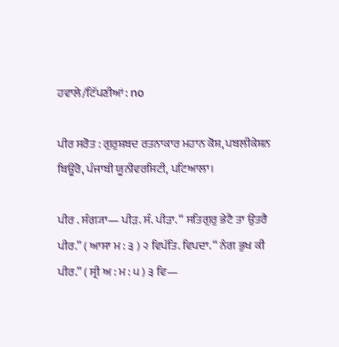ਹਵਾਲੇ/ਟਿੱਪਣੀਆਂ: no

ਪੀਰ ਸਰੋਤ : ਗੁਰੁਸ਼ਬਦ ਰਤਨਾਕਾਰ ਮਹਾਨ ਕੋਸ਼, ਪਬਲੀਕੇਸ਼ਨ ਬਿਊਰੋ, ਪੰਜਾਬੀ ਯੂਨੀਵਰਸਿਟੀ, ਪਟਿਆਲਾ।

ਪੀਰ . ਸੰਗ੍ਯਾ— ਪੀੜ. ਸੰ. ਪੀੜਾ. “ ਸਤਿਗੁਰੁ ਭੇਟੈ ਤਾ ਉਤਰੈ ਪੀਰ.” ( ਆਸਾ ਮ : ੩ ) ੨ ਵਿਪੱਤਿ. ਵਿਪਦਾ. “ ਨੰਗ ਭੁਖ ਕੀ ਪੀਰ.” ( ਸ੍ਰੀ ਅ : ਮ : ੫ ) ੩ ਵਿ—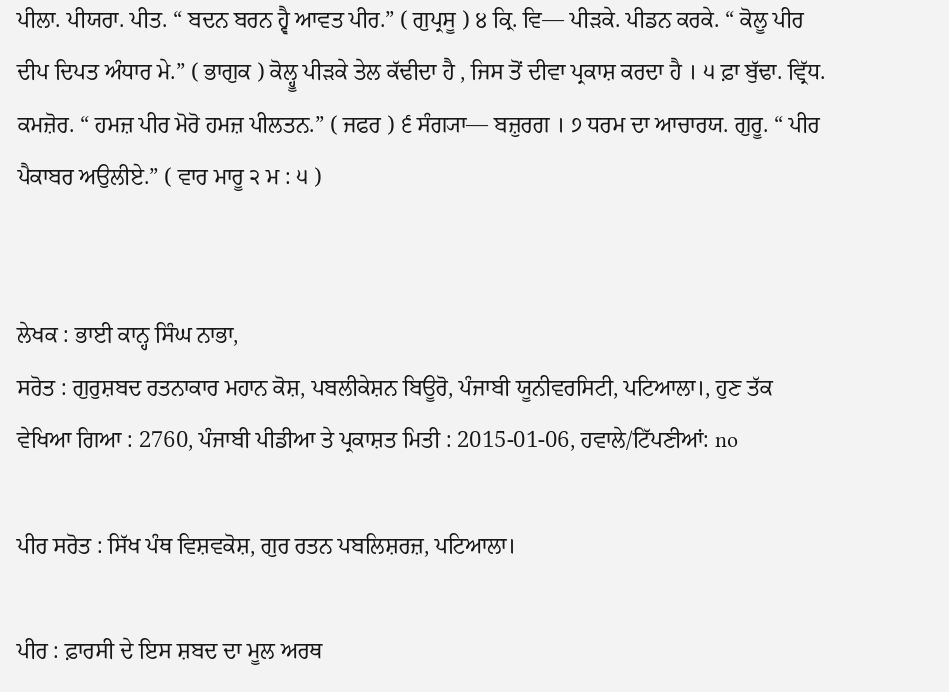ਪੀਲਾ. ਪੀਯਰਾ. ਪੀਤ. “ ਬਦਨ ਬਰਨ ਹ੍ਵੈ ਆਵਤ ਪੀਰ.” ( ਗੁਪ੍ਰਸੂ ) ੪ ਕ੍ਰਿ. ਵਿ— ਪੀੜਕੇ. ਪੀਡਨ ਕਰਕੇ. “ ਕੋਲੂ ਪੀਰ ਦੀਪ ਦਿਪਤ ਅੰਧਾਰ ਮੇ.” ( ਭਾਗੁਕ ) ਕੋਲ੍ਹੂ ਪੀੜਕੇ ਤੇਲ ਕੱਢੀਦਾ ਹੈ , ਜਿਸ ਤੋਂ ਦੀਵਾ ਪ੍ਰਕਾਸ਼ ਕਰਦਾ ਹੈ । ੫ ਫ਼ਾ ਬੁੱਢਾ. ਵ੍ਰਿੱਧ. ਕਮਜ਼ੋਰ. “ ਹਮਜ਼ ਪੀਰ ਮੋਰੋ ਹਮਜ਼ ਪੀਲਤਨ.” ( ਜਫਰ ) ੬ ਸੰਗ੍ਯਾ— ਬਜ਼ੁਰਗ । ੭ ਧਰਮ ਦਾ ਆਚਾਰਯ. ਗੁਰੂ. “ ਪੀਰ ਪੈਕਾਬਰ ਅਉਲੀਏ.” ( ਵਾਰ ਮਾਰੂ ੨ ਮ : ੫ )


ਲੇਖਕ : ਭਾਈ ਕਾਨ੍ਹ ਸਿੰਘ ਨਾਭਾ,
ਸਰੋਤ : ਗੁਰੁਸ਼ਬਦ ਰਤਨਾਕਾਰ ਮਹਾਨ ਕੋਸ਼, ਪਬਲੀਕੇਸ਼ਨ ਬਿਊਰੋ, ਪੰਜਾਬੀ ਯੂਨੀਵਰਸਿਟੀ, ਪਟਿਆਲਾ।, ਹੁਣ ਤੱਕ ਵੇਖਿਆ ਗਿਆ : 2760, ਪੰਜਾਬੀ ਪੀਡੀਆ ਤੇ ਪ੍ਰਕਾਸ਼ਤ ਮਿਤੀ : 2015-01-06, ਹਵਾਲੇ/ਟਿੱਪਣੀਆਂ: no

ਪੀਰ ਸਰੋਤ : ਸਿੱਖ ਪੰਥ ਵਿਸ਼ਵਕੋਸ਼, ਗੁਰ ਰਤਨ ਪਬਲਿਸ਼ਰਜ਼, ਪਟਿਆਲਾ।

ਪੀਰ : ਫ਼ਾਰਸੀ ਦੇ ਇਸ ਸ਼ਬਦ ਦਾ ਮੂਲ ਅਰਥ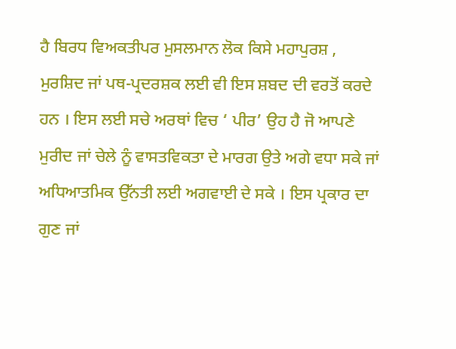ਹੈ ਬਿਰਧ ਵਿਅਕਤੀਪਰ ਮੁਸਲਮਾਨ ਲੋਕ ਕਿਸੇ ਮਹਾਪੁਰਸ਼ , ਮੁਰਸ਼ਿਦ ਜਾਂ ਪਥ-ਪ੍ਰਦਰਸ਼ਕ ਲਈ ਵੀ ਇਸ ਸ਼ਬਦ ਦੀ ਵਰਤੋਂ ਕਰਦੇ ਹਨ । ਇਸ ਲਈ ਸਚੇ ਅਰਥਾਂ ਵਿਚ ‘ ਪੀਰ’ ਉਹ ਹੈ ਜੋ ਆਪਣੇ ਮੁਰੀਦ ਜਾਂ ਚੇਲੇ ਨੂੰ ਵਾਸਤਵਿਕਤਾ ਦੇ ਮਾਰਗ ਉਤੇ ਅਗੇ ਵਧਾ ਸਕੇ ਜਾਂ ਅਧਿਆਤਮਿਕ ਉੱਨਤੀ ਲਈ ਅਗਵਾਈ ਦੇ ਸਕੇ । ਇਸ ਪ੍ਰਕਾਰ ਦਾ ਗੁਣ ਜਾਂ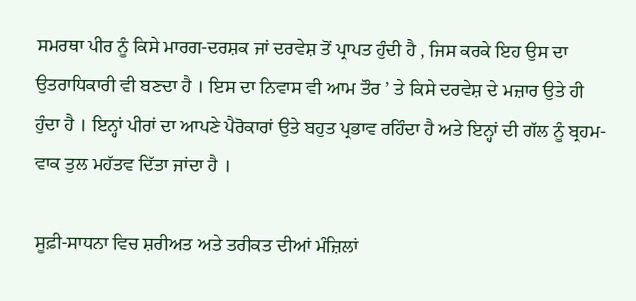ਸਮਰਥਾ ਪੀਰ ਨੂੰ ਕਿਸੇ ਮਾਰਗ-ਦਰਸ਼ਕ ਜਾਂ ਦਰਵੇਸ਼ ਤੋਂ ਪ੍ਰਾਪਤ ਹੁੰਦੀ ਹੈ , ਜਿਸ ਕਰਕੇ ਇਹ ਉਸ ਦਾ ਉਤਰਾਧਿਕਾਰੀ ਵੀ ਬਣਦਾ ਹੈ । ਇਸ ਦਾ ਨਿਵਾਸ ਵੀ ਆਮ ਤੌਰ ’ ਤੇ ਕਿਸੇ ਦਰਵੇਸ਼ ਦੇ ਮਜ਼ਾਰ ਉਤੇ ਹੀ ਹੁੰਦਾ ਹੈ । ਇਨ੍ਹਾਂ ਪੀਰਾਂ ਦਾ ਆਪਣੇ ਪੈਰੋਕਾਰਾਂ ਉਤੇ ਬਹੁਤ ਪ੍ਰਭਾਵ ਰਹਿੰਦਾ ਹੈ ਅਤੇ ਇਨ੍ਹਾਂ ਦੀ ਗੱਲ ਨੂੰ ਬ੍ਰਹਮ- ਵਾਕ ਤੁਲ ਮਹੱਤਵ ਦਿੱਤਾ ਜਾਂਦਾ ਹੈ ।

ਸੂਫ਼ੀ-ਸਾਧਨਾ ਵਿਚ ਸ਼ਰੀਅਤ ਅਤੇ ਤਰੀਕਤ ਦੀਆਂ ਮੰਜ਼ਿਲਾਂ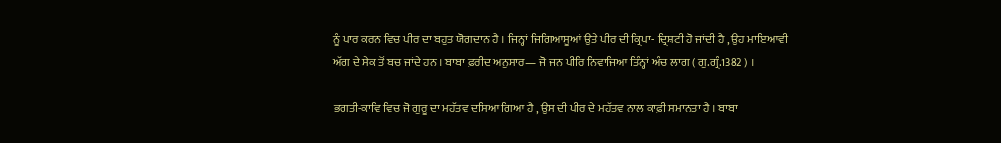ਨੂੰ ਪਾਰ ਕਰਨ ਵਿਚ ਪੀਰ ਦਾ ਬਹੁਤ ਯੋਗਦਾਨ ਹੈ । ਜਿਨ੍ਹਾਂ ਜਿਗਿਆਸੂਆਂ ਉਤੇ ਪੀਰ ਦੀ ਕ੍ਰਿਪਾ- ਦ੍ਰਿਸ਼ਟੀ ਹੋ ਜਾਂਦੀ ਹੈ , ਉਹ ਮਾਇਆਵੀ ਅੱਗ ਦੇ ਸੇਕ ਤੋਂ ਬਚ ਜਾਂਦੇ ਹਨ । ਬਾਬਾ ਫ਼ਰੀਦ ਅਨੁਸਾਰ— ਜੋ ਜਨ ਪੀਰਿ ਨਿਵਾਜਿਆ ਤਿੰਨ੍ਹਾਂ ਅੰਚ ਲਾਗ ( ਗੁ.ਗ੍ਰੰ.1382 ) ।

ਭਗਤੀ-ਕਾਵਿ ਵਿਚ ਜੋ ਗੁਰੂ ਦਾ ਮਹੱਤਵ ਦਸਿਆ ਗਿਆ ਹੈ , ਉਸ ਦੀ ਪੀਰ ਦੇ ਮਹੱਤਵ ਨਾਲ ਕਾਫ਼ੀ ਸਮਾਨਤਾ ਹੈ । ਬਾਬਾ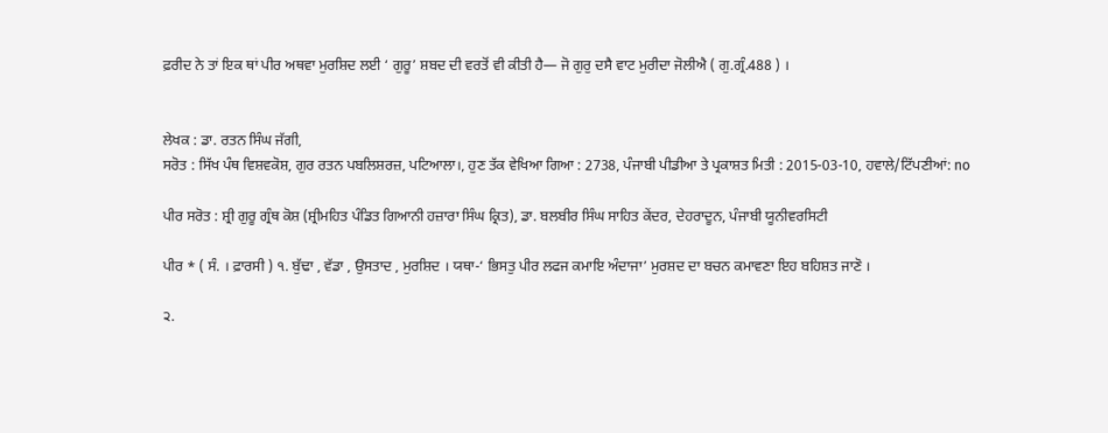ਫ਼ਰੀਦ ਨੇ ਤਾਂ ਇਕ ਥਾਂ ਪੀਰ ਅਥਵਾ ਮੁਰਸ਼ਿਦ ਲਈ ‘ ਗੁਰੂ’ ਸ਼ਬਦ ਦੀ ਵਰਤੋਂ ਵੀ ਕੀਤੀ ਹੈ— ਜੋ ਗੁਰੁ ਦਸੈ ਵਾਟ ਮੁਰੀਦਾ ਜੋਲੀਐ ( ਗੁ.ਗ੍ਰੰ.488 ) ।


ਲੇਖਕ : ਡਾ. ਰਤਨ ਸਿੰਘ ਜੱਗੀ,
ਸਰੋਤ : ਸਿੱਖ ਪੰਥ ਵਿਸ਼ਵਕੋਸ਼, ਗੁਰ ਰਤਨ ਪਬਲਿਸ਼ਰਜ਼, ਪਟਿਆਲਾ।, ਹੁਣ ਤੱਕ ਵੇਖਿਆ ਗਿਆ : 2738, ਪੰਜਾਬੀ ਪੀਡੀਆ ਤੇ ਪ੍ਰਕਾਸ਼ਤ ਮਿਤੀ : 2015-03-10, ਹਵਾਲੇ/ਟਿੱਪਣੀਆਂ: no

ਪੀਰ ਸਰੋਤ : ਸ਼੍ਰੀ ਗੁਰੂ ਗ੍ਰੰਥ ਕੋਸ਼ (ਸ਼੍ਰੀਮਹਿਤ ਪੰਡਿਤ ਗਿਆਨੀ ਹਜ਼ਾਰਾ ਸਿੰਘ ਕ੍ਰਿਤ), ਡਾ. ਬਲਬੀਰ ਸਿੰਘ ਸਾਹਿਤ ਕੇਂਦਰ, ਦੇਹਰਾਦੂਨ, ਪੰਜਾਬੀ ਯੂਨੀਵਰਸਿਟੀ

ਪੀਰ * ( ਸੰ. । ਫ਼ਾਰਸੀ ) ੧. ਬੁੱਢਾ , ਵੱਡਾ , ਉਸਤਾਦ , ਮੁਰਸ਼ਿਦ । ਯਥਾ-‘ ਭਿਸਤੁ ਪੀਰ ਲਫਜ ਕਮਾਇ ਅੰਦਾਜਾ’ ਮੁਰਸ਼ਦ ਦਾ ਬਚਨ ਕਮਾਵਣਾ ਇਹ ਬਹਿਸ਼ਤ ਜਾਣੋ ।

੨.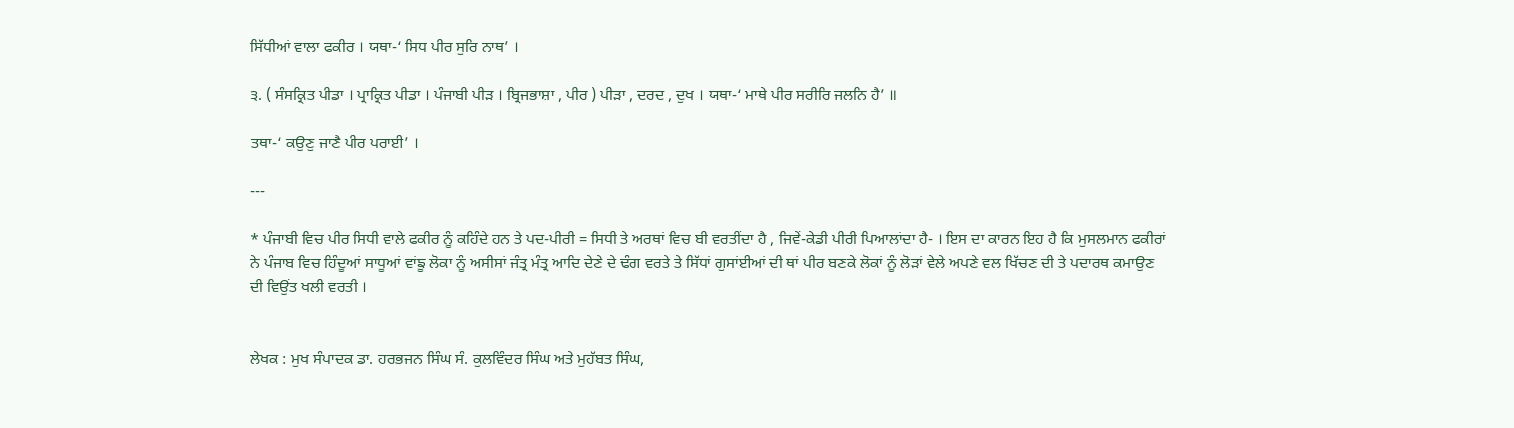ਸਿੱਧੀਆਂ ਵਾਲਾ ਫਕੀਰ । ਯਥਾ-‘ ਸਿਧ ਪੀਰ ਸੁਰਿ ਨਾਥ’ ।

੩. ( ਸੰਸਕ੍ਰਿਤ ਪੀਡਾ । ਪ੍ਰਾਕ੍ਰਿਤ ਪੀਡਾ । ਪੰਜਾਬੀ ਪੀੜ । ਬ੍ਰਿਜਭਾਸ਼ਾ , ਪੀਰ ) ਪੀੜਾ , ਦਰਦ , ਦੁਖ । ਯਥਾ-‘ ਮਾਥੇ ਪੀਰ ਸਰੀਰਿ ਜਲਨਿ ਹੈ’ ॥

ਤਥਾ-‘ ਕਉਣੁ ਜਾਣੈ ਪੀਰ ਪਰਾਈ’ ।

---

* ਪੰਜਾਬੀ ਵਿਚ ਪੀਰ ਸਿਧੀ ਵਾਲੇ ਫਕੀਰ ਨੂੰ ਕਹਿੰਦੇ ਹਨ ਤੇ ਪਦ-ਪੀਰੀ = ਸਿਧੀ ਤੇ ਅਰਥਾਂ ਵਿਚ ਬੀ ਵਰਤੀਂਦਾ ਹੈ , ਜਿਵੇਂ-ਕੇਡੀ ਪੀਰੀ ਪਿਆਲਾਂਦਾ ਹੈ- । ਇਸ ਦਾ ਕਾਰਨ ਇਹ ਹੈ ਕਿ ਮੁਸਲਮਾਨ ਫਕੀਰਾਂ ਨੇ ਪੰਜਾਬ ਵਿਚ ਹਿੰਦੂਆਂ ਸਾਧੂਆਂ ਵਾਂਙੂ ਲੋਕਾ ਨੂੰ ਅਸੀਸਾਂ ਜੰਤ੍ਰ ਮੰਤ੍ਰ ਆਦਿ ਦੇਣੇ ਦੇ ਢੰਗ ਵਰਤੇ ਤੇ ਸਿੱਧਾਂ ਗੁਸਾਂਈਆਂ ਦੀ ਥਾਂ ਪੀਰ ਬਣਕੇ ਲੋਕਾਂ ਨੂੰ ਲੋੜਾਂ ਵੇਲੇ ਅਪਣੇ ਵਲ ਖਿੱਚਣ ਦੀ ਤੇ ਪਦਾਰਥ ਕਮਾਉਣ ਦੀ ਵਿਉਂਤ ਖਲੀ ਵਰਤੀ ।


ਲੇਖਕ : ਮੁਖ ਸੰਪਾਦਕ ਡਾ. ਹਰਭਜਨ ਸਿੰਘ ਸੰ. ਕੁਲਵਿੰਦਰ ਸਿੰਘ ਅਤੇ ਮੁਹੱਬਤ ਸਿੰਘ,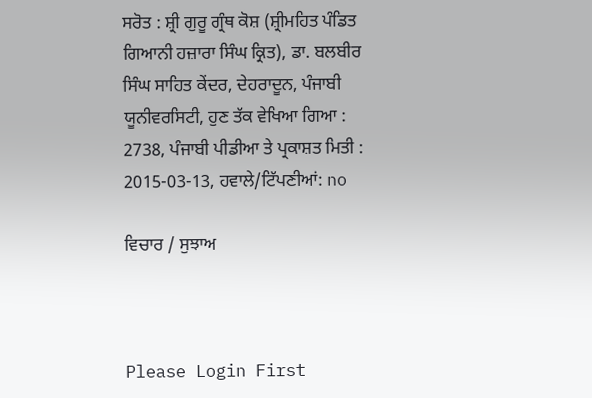ਸਰੋਤ : ਸ਼੍ਰੀ ਗੁਰੂ ਗ੍ਰੰਥ ਕੋਸ਼ (ਸ਼੍ਰੀਮਹਿਤ ਪੰਡਿਤ ਗਿਆਨੀ ਹਜ਼ਾਰਾ ਸਿੰਘ ਕ੍ਰਿਤ), ਡਾ. ਬਲਬੀਰ ਸਿੰਘ ਸਾਹਿਤ ਕੇਂਦਰ, ਦੇਹਰਾਦੂਨ, ਪੰਜਾਬੀ ਯੂਨੀਵਰਸਿਟੀ, ਹੁਣ ਤੱਕ ਵੇਖਿਆ ਗਿਆ : 2738, ਪੰਜਾਬੀ ਪੀਡੀਆ ਤੇ ਪ੍ਰਕਾਸ਼ਤ ਮਿਤੀ : 2015-03-13, ਹਵਾਲੇ/ਟਿੱਪਣੀਆਂ: no

ਵਿਚਾਰ / ਸੁਝਾਅ



Please Login First